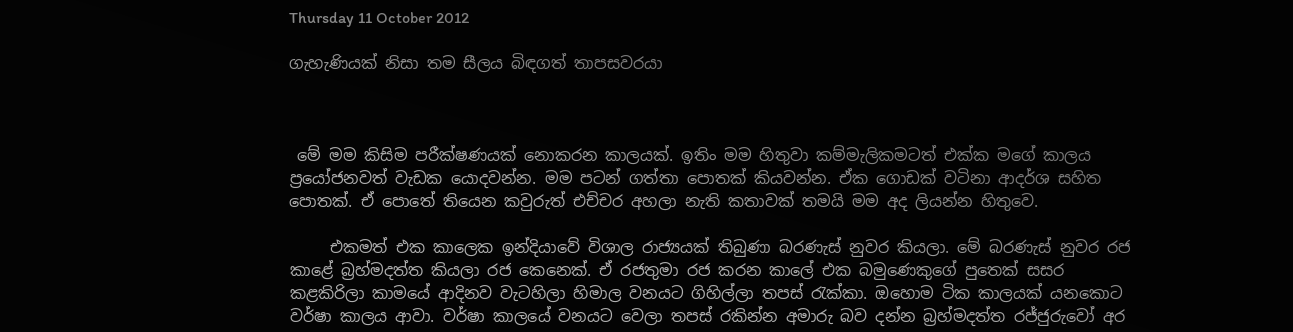Thursday 11 October 2012

ගැහැණියක් නිසා තම සීලය බිඳගත් තාපසවරයා



 මේ මම කිසිම පරීක්ෂණයක් නොකරන කාලයක්. ඉතිං මම හිතුවා කම්මැලිකමටත් එක්ක මගේ කාලය ප්‍රයෝජනවත් වැඩක යොදවන්න. මම පටන් ගත්තා පොතක් කියවන්න. ඒක ගොඩක් වටිනා ආදර්ශ සහිත පොතක්. ඒ පොතේ තියෙන කවුරුත් එච්චර අහලා නැති කතාවක් තමයි මම අද ලියන්න හිතුවෙ.

     එකමත් එක කාලෙක ඉන්දියාවේ විශාල රාජ්‍යයක් තිබුණා බරණැස් නුවර කියලා. මේ බරණැස් නුවර රජ කාළේ බ්‍රහ්මදත්ත කියලා රජ කෙනෙක්. ඒ රජතුමා රජ කරන කාලේ එක බමුණෙකුගේ පුතෙක් සසර කළකිරිලා කාමයේ ආදිනව වැටහිලා හිමාල වනයට ගිහිල්ලා තපස් රැක්කා. ඔහොම ටික කාලයක් යනකොට වර්ෂා කාලය ආවා. වර්ෂා කාලයේ වනයට වෙලා තපස් රකින්න අමාරු බව දන්න බ්‍රහ්මදත්ත රජ්ජුරුවෝ අර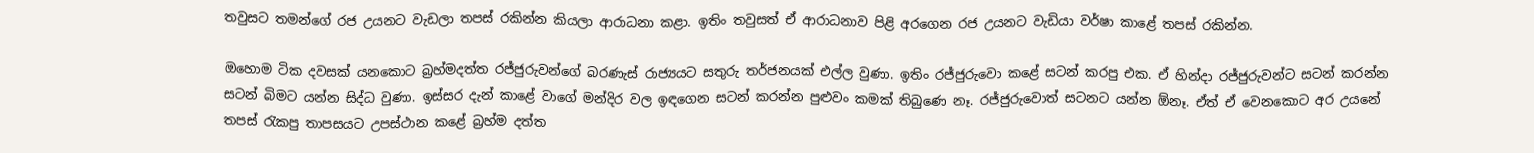තවුසට තමන්ගේ රජ උයනට වැඩලා තපස් රකින්න කියලා ආරාධනා කළා. ඉතිං තවුසත් ඒ ආරාධනාව පිළි අරගෙන රජ උයනට වැඩියා වර්ෂා කාළේ තපස් රකින්න.

ඔහොම ටික දවසක් යනකොට බ්‍රහ්මදත්ත රජ්ජුරුවන්ගේ බරණැස් රාජ්‍යයට සතුරු තර්ජනයක් එල්ල වුණා. ඉතිං රජ්ජුරුවො කළේ සටන් කරපු එක. ඒ හින්දා රජ්ජුරුවන්ට සටන් කරන්න සටන් බිමට යන්න සිද්ධ වුණා. ඉස්සර දැන් කාළේ වාගේ මන්දිර වල ඉඳගෙන සටන් කරන්න පුළුවං කමක් තිබුණෙ නෑ. රජ්ජුරුවොත් සටනට යන්න ඕනෑ. ඒත් ඒ වෙනකොට අර උයනේ තපස් රැකපු තාපසයට උපස්ථාන කළේ බ්‍රහ්ම දත්ත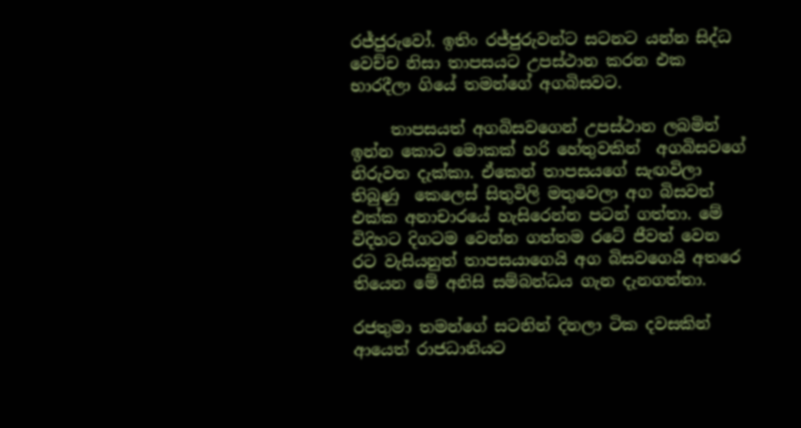රජ්ජුරුවෝ. ඉතිං රජ්ජුරුවන්ට සටනට යන්න සිද්ධ වෙච්ච නිසා තාපසයට උපස්ථාන කරන එක භාරදීලා ගියේ තමන්ගේ අගබිසවට.

     තාපසයත් අගබිසවගෙන් උපස්ථාන ලබමින් ඉන්න කොට මොකක් හරි හේතුවකින්  අගබිසවගේ නිරුවත දැක්කා. ඒකෙන් තාපසයගේ සැඟවිලා තිබුණු  කෙලෙස් සිතුවිලි මතුවෙලා අග බිසවත් එක්ක අනාචාරයේ හැසිරෙන්න පටන් ගත්තා. මේ විදිහට දිගටම වෙන්න ගත්තම රටේ ජීවත් වෙන රට වැසියනුත් තාපසයාගෙයි අග බිසවගෙයි අතරෙ තියෙන මේ අනිසි සම්බන්ධය ගැන දැනගත්තා.

රජතුමා තමන්ගේ සටනින් දිනලා ටික දවසකින් ආයෙත් රාජධානියට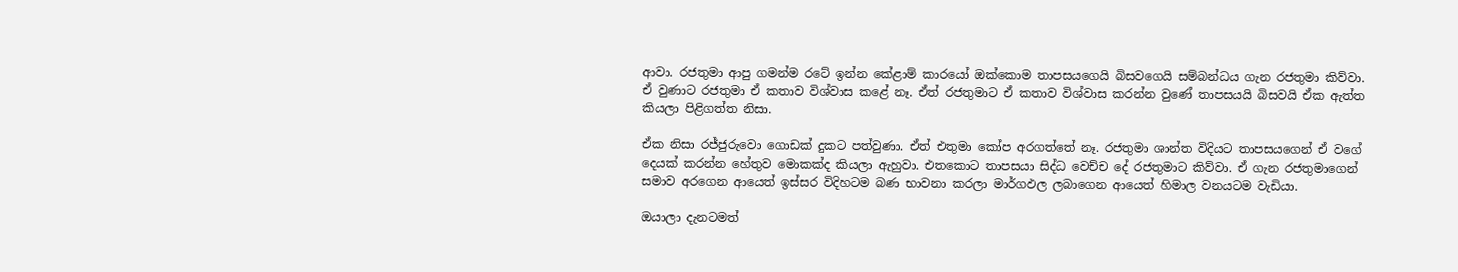ආවා. රජතුමා ආපු ගමන්ම රටේ ඉන්න කේළාම් කාරයෝ ඔක්කොම තාපසයගෙයි බිසවගෙයි සම්බන්ධය ගැන රජතුමා කිව්වා. ඒ වුණාට රජතුමා ඒ කතාව විශ්වාස ක‍ළේ නෑ. ඒත් රජතුමාට ඒ කතාව විශ්වාස කරන්න වුණේ තාපසයයි බිසවයි ඒක ඇත්ත කියලා පිළිගත්ත නිසා.

ඒක නිසා රජ්ජුරුවො ගොඩක් දුකට පත්වුණා. ඒත් එතුමා කෝප අරගත්තේ නෑ. රජතුමා ශාන්ත විදියට තාපසයගෙන් ඒ වගේ දෙයක් කරන්‍න හේතුව මොකක්ද කියලා ඇහුවා. එතකොට තාපසයා සිද්ධ වෙච්ච දේ රජතුමාට කිව්වා. ඒ ගැන රජතුමාගෙන් සමාව අරගෙන ආයෙත් ඉස්සර විදිහටම බණ භාවනා කරලා මාර්ගඵල ලබාගෙන ආයෙත් හිමාල වනයටම වැඩියා.

ඔයාලා දැනටමත්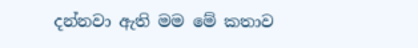දන්නවා ඇති මම මේ කතාව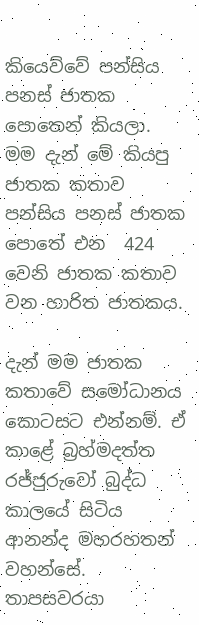කියෙව්වේ පන්සිය පනස් ජාතක පොතෙන් කියලා.  මම දැන් මේ කියපු ජාතක කතාව පන්සිය පනස් ජාතක පොතේ එන  424 වෙනි ජාතක කතාව වන හාරිත ජාතකය.

දැන් මම ජාතක කතාවේ සමෝධානය කොටසට එන්නම්. ඒ කාළේ බ්‍රහ්මදත්ත රජ්ජුරුවෝ බුද්ධ කාලයේ සිටිය ආනන්ද මහරහතන් වහන්සේ. තාපසවරයා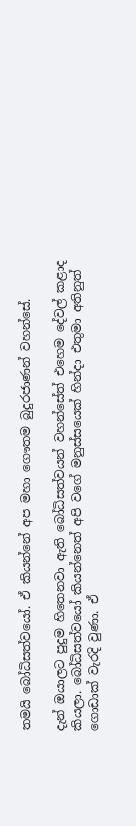තමයි බෝධිසත්වයෝ. ඒ කියන්නේ අප මහා ගෞතම බුදුරජාණන් වහන්සේ.

දැන් ඔයාලට පුදුම හිතෙනවා ඇති බෝධිසත්වයන් වහන්සේත් එහෙම දේවල් කළාද කියලා. බෝධිසත්වයෝ කියන්නෙත් අපි වගේ මනුස්සයෙක් හින්දා එතුමා අතිනුත් ගොඩාක් වැරදි වුණා. ඒ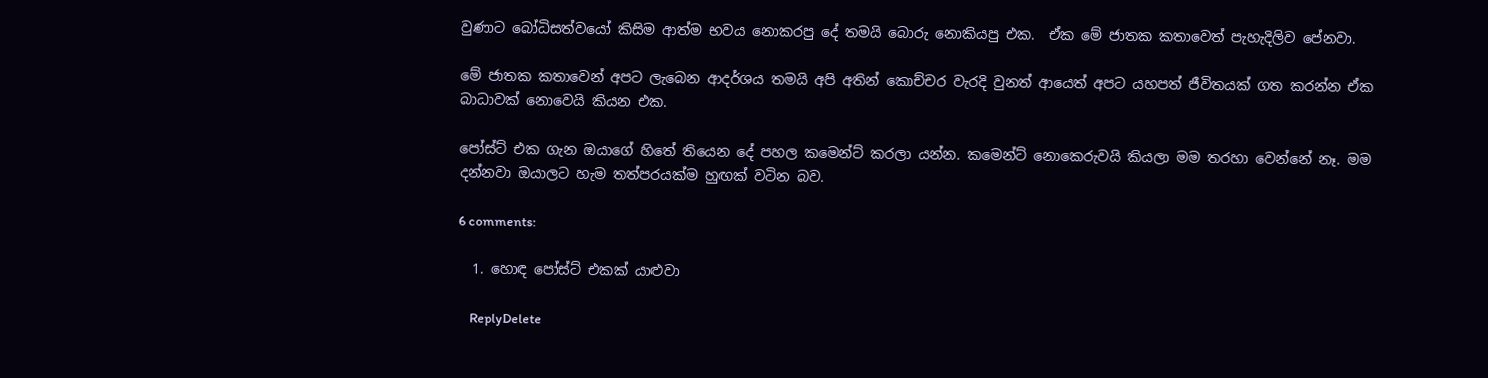වුණාට බෝධිසත්වයෝ කිසිම ආත්ම භවය නොකරපු දේ තමයි බොරු නොකියපු එක.  ඒක මේ ජාතක කතාවෙත් පැහැදිලිව පේනවා.

මේ ජාතක කතාවෙන් අපට ලැබෙන ආදර්ශය තමයි අපි අතින් කොච්චර වැරදි වුනත් ආයෙත් අපට යහපත් ජීවිතයක් ගත කරන්න ඒක බාධාවක් නොවෙයි කියන එක.

පෝස්ට් එක ගැන ඔයාගේ හිතේ තියෙන දේ පහල කමෙන්ට් කරලා යන්න. කමෙන්ට් නොකෙරුවයි කියලා මම තරහා වෙන්නේ නෑ. මම දන්නවා ඔයාලට හැම තත්පරයක්ම හුඟක් වටින බව.

6 comments:

  1. හොඳ පෝස්ට් එකක් යාළුවා

    ReplyDelete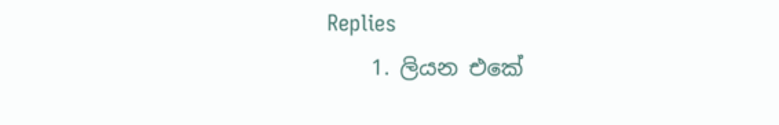Replies
    1. ලියන එකේ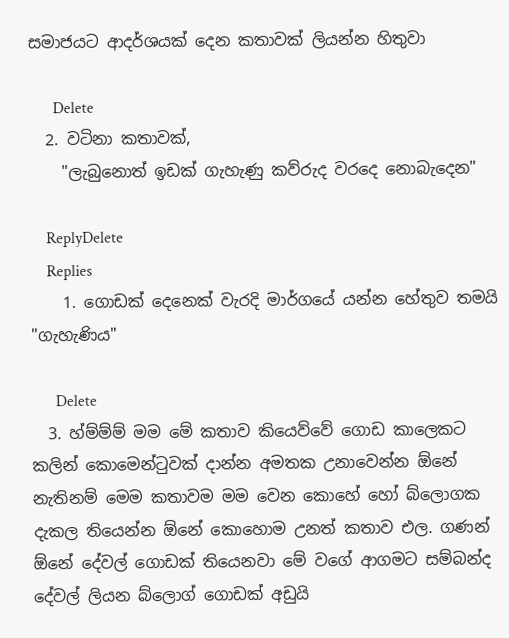සමාජයට ආදර්ශයක් දෙන කතාවක් ලියන්න හිතුවා

      Delete
  2. වටිනා කතාවක්,
    "ලැබුනොත් ඉඩක් ගැහැණු කව්රුද වරදෙ නොබැදෙන"

    ReplyDelete
    Replies
    1. ගොඩක් දෙනෙක් වැරදි මාර්ගයේ යන්න හේතුව තමයි "ගැහැණිය"

      Delete
  3. හ්ම්ම්ම් මම මේ කතාව කියෙව්වේ ගොඩ කාලෙකට කලින් කොමෙන්ටුවක් දාන්න අමතක උනාවෙන්න ඕනේ නැතිනම් මෙම කතාවම මම වෙන කොහේ හෝ බ්ලොගක දැකල තියෙන්න ඕනේ කොහොම උනත් කතාව එල. ගණන් ඕනේ දේවල් ගොඩක් තියෙනවා මේ වගේ ආගමට සම්බන්ද දේවල් ලියන බ්ලොග් ගොඩක් අඩුයි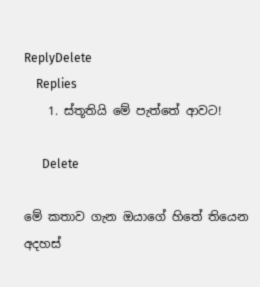ReplyDelete
    Replies
    1. ස්තූතියි මේ පැත්තේ ආවට!

      Delete

මේ කතාව ගැන ඔයාගේ හිතේ තියෙන අදහස්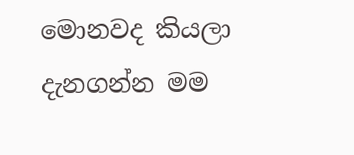මොනවද කියලා දැනගන්න මම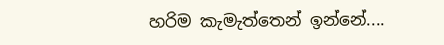හරිම කැමැත්තෙන් ඉන්නේ....